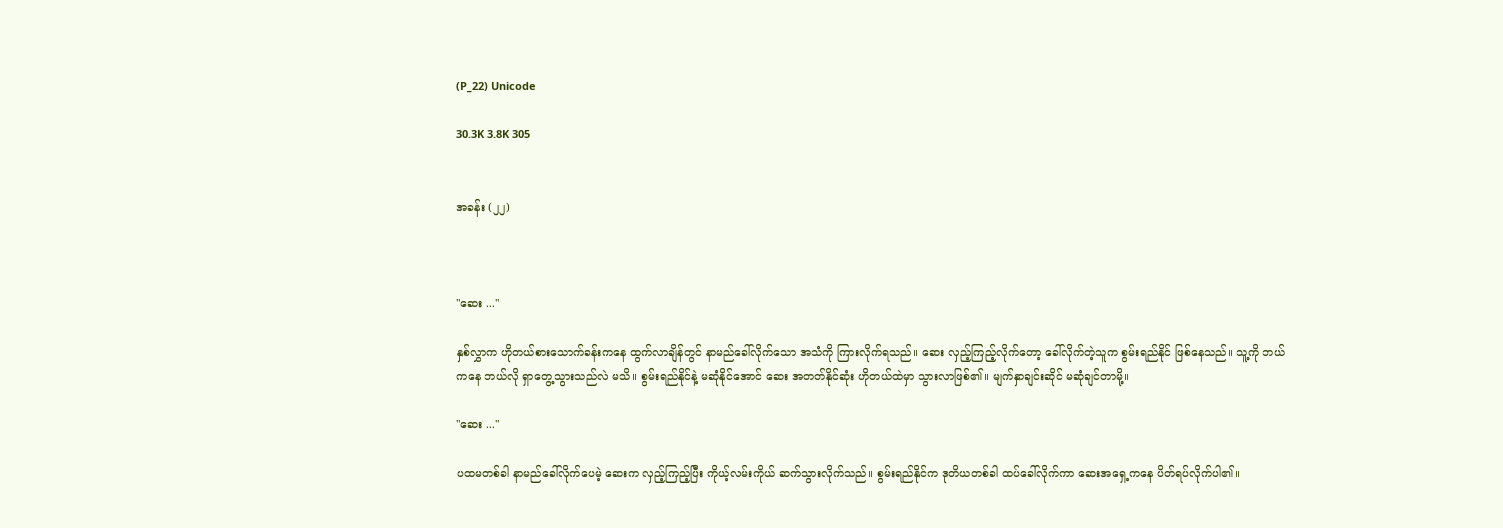(P_22) Unicode

30.3K 3.8K 305


အခန်း (၂၂)



"ဆေး ..."

နှစ်လွှာက ဟိုတယ်စားသောက်ခန်းကနေ ထွက်လာချိန်တွင် နာမည်ခေါ်လိုက်သော အသံကို ကြားလိုက်ရသည်။ ဆေး လှည့်ကြည့်လိုက်တော့ ခေါ်လိုက်တဲ့သူက စွမ်းရည်နိုင် ဖြစ်နေသည်။ သူ့ကို ဘယ်ကနေ ဘယ်လို ရှာတွေ့သွားသည်လဲ မသိ။ စွမ်းရည်နိုင်နဲ့ မဆုံနိုင်အောင် ဆေး အတတ်နိုင်ဆုံး ဟိုတယ်ထဲမှာ သွားလာဖြစ်၏။ မျက်နှာချင်းဆိုင် မဆုံချင်တာမို့။

"ဆေး ..."

ပထမတစ်ခါ နာမည်ခေါ်လိုက်ပေမဲ့ ဆေးက လှည့်ကြည့်ပြီး ကိုယ့်လမ်းကိုယ် ဆက်သွားလိုက်သည်။ စွမ်းရည်နိုင်က ဒုတိယတစ်ခါ ထပ်ခေါ်လိုက်ကာ ဆေးအရှေ့ကနေ ပိတ်ရပ်လိုက်ပါ၏။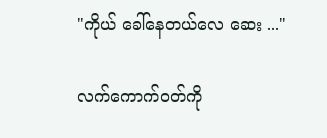"ကိုယ် ခေါ်နေတယ်လေ ဆေး ..."

လက်ကောက်ဝတ်ကို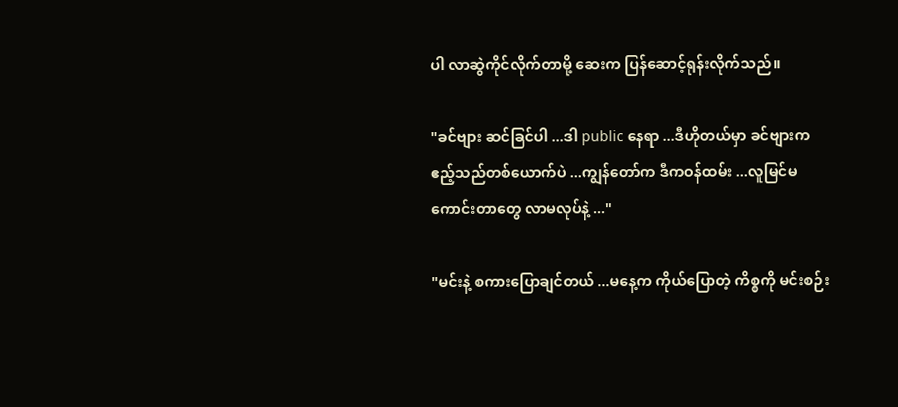ပါ လာဆွဲကိုင်လိုက်တာမို့ ဆေးက ပြန်‌ဆောင့်ရုန်းလိုက်သည်။

"ခင်ဗျား ဆင်ခြင်ပါ ...ဒါ public နေရာ ...ဒီဟိုတယ်မှာ ခင်ဗျားက ဧည့်သည်တစ်ယောက်ပဲ ...ကျွန်တော်က ဒီကဝန်ထမ်း ...လူမြင်မကောင်းတာတွေ လာမလုပ်နဲ့ ..."

"မင်းနဲ့ ‌စကားပြောချင်တယ် ...မနေ့က ကိုယ်ပြောတဲ့ ကိစ္စကို မင်းစဉ်း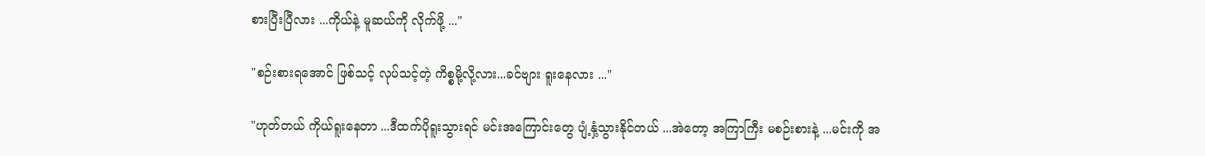စားပြီးပြီလား ...ကိုယ်နဲ့ မူဆယ်ကို လိုက်ဖို့ ..."

"စဉ်းစားရအောင် ဖြစ်သင့် လုပ်သင့်တဲ့ ကိစ္စမို့လို့လား...ခင်ဗျား ရူးနေလား ..."

"ဟုတ်တယ် ကိုယ်ရူးနေတာ ...ဒီထက်ပိုရူးသွားရင် မင်းအကြောင်းတွေ ပျံ့နှံ့သွားနိုင်တယ် ...အဲတော့ အကြာကြီး မစဉ်းစားနဲ့ ...မင်းကို အ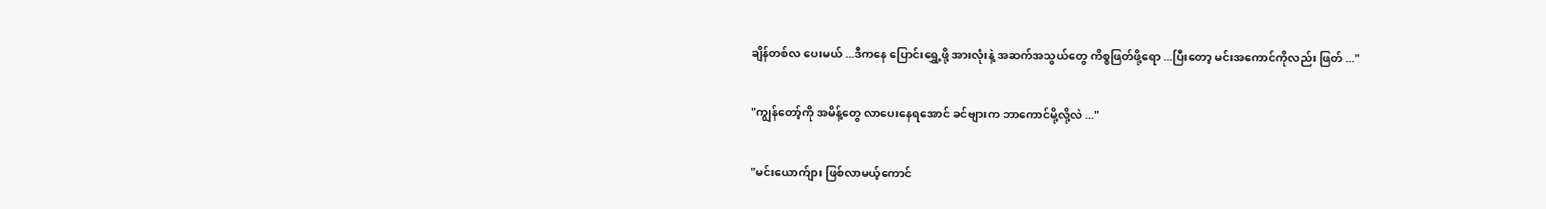ချိန်တစ်လ ပေးမယ် ...ဒီကနေ ပြောင်းရွှေ့ဖို့ အားလုံးနဲ့ အဆက်အသွယ်တွေ ကိစ္စဖြတ်ဖို့ရော ...ပြီးတော့ မင်းအကောင်ကိုလည်း ဖြတ် ..."

"ကျွန်တော့်ကို အမိန့်တွေ လာပေးနေရအောင် ခင်ဗျားက ဘာကောင်မို့လို့လဲ ..."

"မင်းယောက်ျား ဖြစ်လာမယ့်ကောင်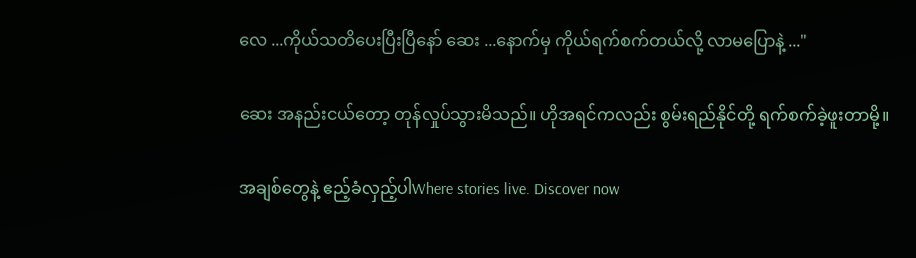လေ ...ကိုယ်သတိပေးပြီးပြီနော် ဆေး ...နောက်မှ ကိုယ်ရက်စက်တယ်လို့ လာမပြောနဲ့ ..."

ဆေး အနည်းငယ်တော့ တုန်လှုပ်သွားမိသည်။ ဟိုအရင်ကလည်း စွမ်းရည်နိုင်တို့ ရက်စက်ခဲ့ဖူးတာမို့။

အချစ်တွေနဲ့ ဧည့်ခံလှည့်ပါWhere stories live. Discover now